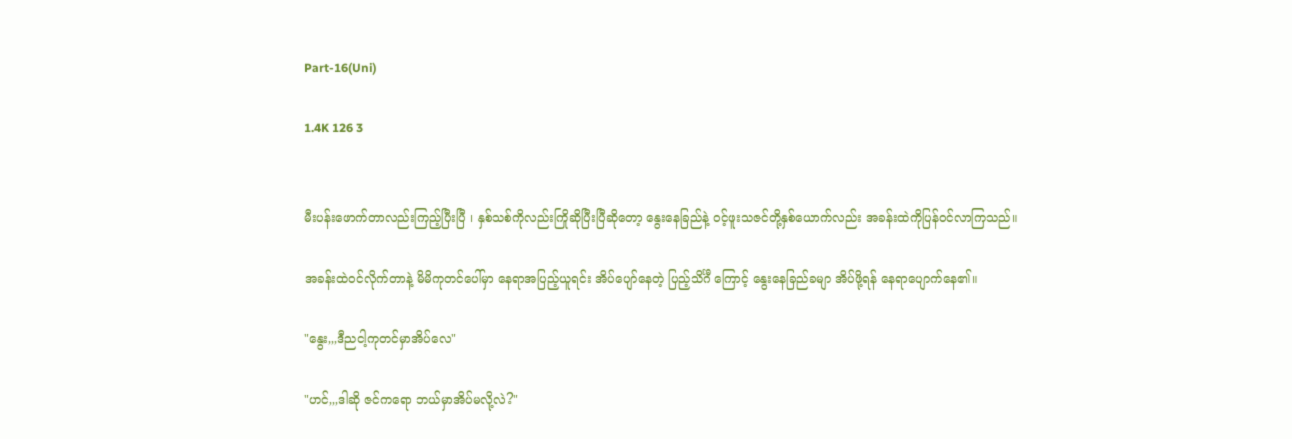Part-16(Uni)

1.4K 126 3


မီးပန်းဖောက်တာလည်းကြည့်ပြီးပြီ ၊ နှစ်သစ်ကိုလည်းကြိုဆိုပြီးပြီဆိုတော့ နွေးနေခြည်နဲ့ ၀င့်ဖူးသဇင်တို့နှစ်ယောက်လည်း အခန်းထဲကိုပြန်၀င်လာကြသည်။

အခန်းထဲ၀င်လိုက်တာနဲ့ မိမိကုတင်ပေါ်မှာ နေရာအပြည့်ယူရင်း အိပ်ပျော်နေတဲ့ ပြည့်သိင်္ဂီ ကြောင့် နွေးနေခြည်ခမျာ အိပ်ဖို့ရန် နေရာပျောက်နေ၏။

"နွေး,,,ဒီညငါ့ကုတင်မှာအိပ်လေ"

"ဟင်,,,ဒါဆို ဇင်ကရော ဘယ်မှာအိပ်မလို့လဲ?"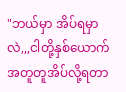"ဘယ်မှာ အိပ်ရမှာလဲ,,,ငါတို့နှစ်ယောက်အတူတူအိပ်လို့ရတာ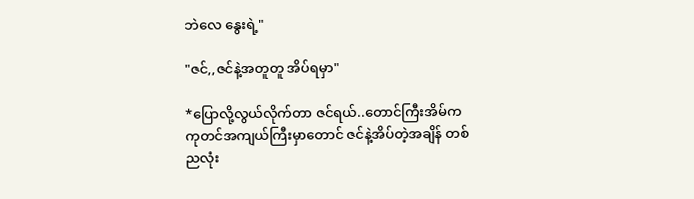ဘဲလေ နွေးရဲ့"

"ဇင်,,ဇင်နဲ့အတူတူ အိပ်ရမှာ"

*ပြောလို့လွယ်လိုက်တာ ဇင်ရယ်..တောင်ကြီးအိမ်က ကုတင်အကျယ်ကြီးမှာတောင် ဇင်နဲ့အိပ်တဲ့အချိန် တစ်ညလုံး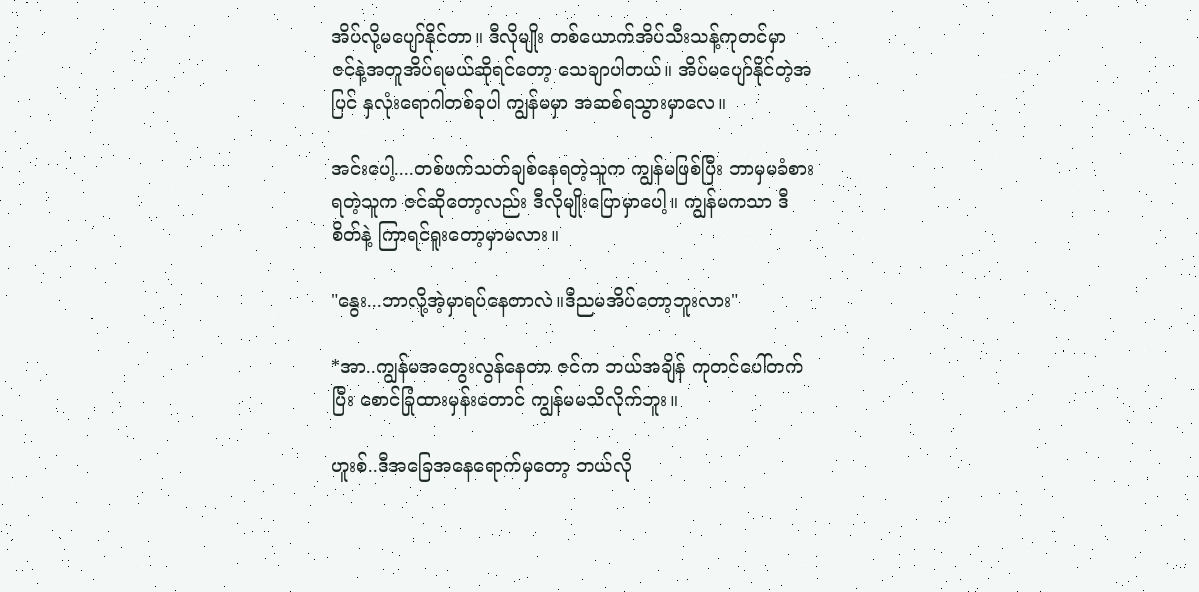အိပ်လို့မပျော်နိုင်တာ။ ဒီလိုမျိုး တစ်ယောက်အိပ်သီးသန့်ကုတင်မှာ ဇင်နဲ့အတူအိပ်ရမယ်ဆိုရင်တော့ သေချာပါတယ်။ အိပ်မပျော်နိုင်တဲ့အပြင် နှလုံးရောဂါတစ်ခုပါ ကျွန်မမှာ အဆစ်ရသွားမှာလေ။

အင်းပေါ့....တစ်ဖက်သတ်ချစ်နေရတဲ့သူက ကျွန်မဖြစ်ပြီး ဘာမှမခံစားရတဲ့သူက ဇင်ဆိုတော့လည်း ဒီလိုမျိုးပြောမှာပေါ့။ ကျွန်မကသာ ဒီစိတ်နဲ့ ကြာရင်ရူးတော့မှာမလား။

"နွေး...ဘာလို့အဲ့မှာရပ်နေတာလဲ။ဒီညမအိပ်တော့ဘူးလား"

*အာ..ကျွန်မအတွေးလွန်နေတာ ဇင်က ဘယ်အချိန် ကုတင်ပေါ်တက်ပြီး စောင်ခြုံထားမှန်းတောင် ကျွန်မမသိလိုက်ဘူး။

ဟူးစ်..ဒီအခြေအနေရောက်မှတော့ ဘယ်လို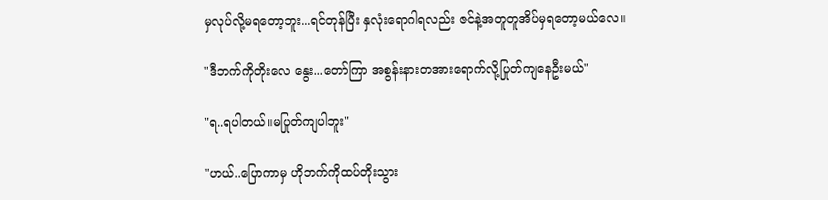မှလုပ်လို့မရတော့ဘူး...ရင်တုန်ပြီး နှလုံးရောဂါရလည်း ဇင်နဲ့အတူတူအိပ်မှရတော့မယ်လေ။

"ဒီဘက်ကိုတိုးလေ နွေး...တော်ကြာ အစွန်းနားတအားရောက်လို့ပြုတ်ကျနေဦးမယ်"

"ရ..ရပါတယ်။မပြုတ်ကျပါဘူး"

"ဟယ်..ပြောကာမှ ဟိုဘက်ကိုထပ်တိုးသွား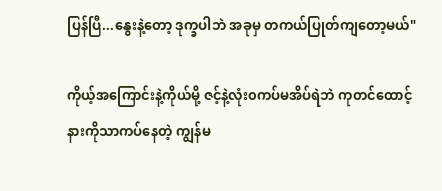ပြန်ပြီ...နွေးနဲ့တော့ ဒုက္ခပါဘဲ အခုမှ တကယ်ပြုတ်ကျတော့မယ်"

ကိုယ့်အကြောင်းနဲ့ကိုယ်မို့ ဇင့်နဲ့လုံး၀ကပ်မအိပ်ရဲဘဲ ကုတင်ထောင့်နားကိုသာကပ်နေတဲ့ ကျွန်မ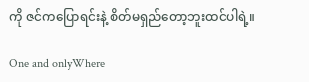ကို ဇင်ကပြောရင်းနဲ့ စိတ်မရှည်တော့ဘူးထင်ပါရဲ့။

One and onlyWhere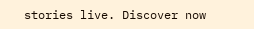stories live. Discover now